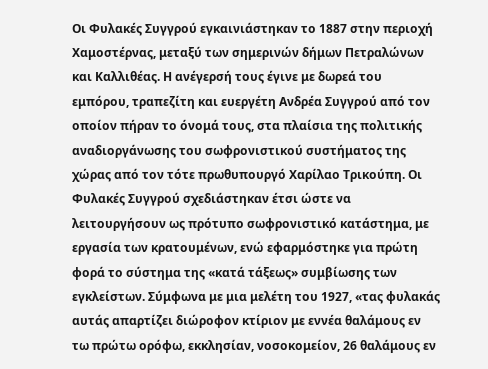Οι Φυλακές Συγγρού εγκαινιάστηκαν το 1887 στην περιοχή Χαμοστέρνας, μεταξύ των σημερινών δήμων Πετραλώνων και Καλλιθέας. Η ανέγερσή τους έγινε με δωρεά του εμπόρου, τραπεζίτη και ευεργέτη Ανδρέα Συγγρού από τον οποίον πήραν το όνομά τους, στα πλαίσια της πολιτικής αναδιοργάνωσης του σωφρονιστικού συστήματος της χώρας από τον τότε πρωθυπουργό Χαρίλαο Τρικούπη. Οι Φυλακές Συγγρού σχεδιάστηκαν έτσι ώστε να λειτουργήσουν ως πρότυπο σωφρονιστικό κατάστημα, με εργασία των κρατουμένων, ενώ εφαρμόστηκε για πρώτη φορά το σύστημα της «κατά τάξεως» συμβίωσης των εγκλείστων. Σύμφωνα με μια μελέτη του 1927, «τας φυλακάς αυτάς απαρτίζει διώροφον κτίριον με εννέα θαλάμους εν τω πρώτω ορόφω, εκκλησίαν, νοσοκομείον, 26 θαλάμους εν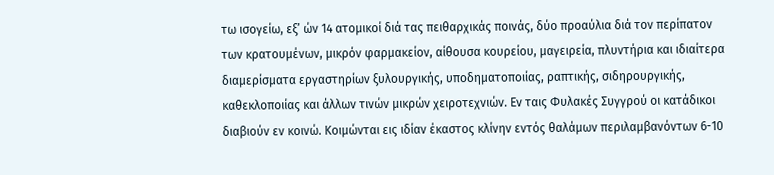τω ισογείω, εξ’ ών 14 ατομικοί διά τας πειθαρχικάς ποινάς, δύο προαύλια διά τον περίπατον των κρατουμένων, μικρόν φαρμακείον, αίθουσα κουρείου, μαγειρεία, πλυντήρια και ιδιαίτερα διαμερίσματα εργαστηρίων ξυλουργικής, υποδηματοποιίας, ραπτικής, σιδηρουργικής, καθεκλοποιίας και άλλων τινών μικρών χειροτεχνιών. Εν ταις Φυλακές Συγγρού οι κατάδικοι διαβιούν εν κοινώ. Κοιμώνται εις ιδίαν έκαστος κλίνην εντός θαλάμων περιλαμβανόντων 6-10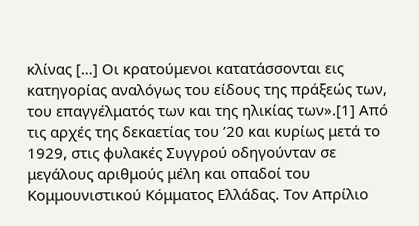κλίνας […] Οι κρατούμενοι κατατάσσονται εις κατηγορίας αναλόγως του είδους της πράξεώς των, του επαγγέλματός των και της ηλικίας των».[1] Από τις αρχές της δεκαετίας του ’20 και κυρίως μετά το 1929, στις φυλακές Συγγρού οδηγούνταν σε μεγάλους αριθμούς μέλη και οπαδοί του Κομμουνιστικού Κόμματος Ελλάδας. Τον Απρίλιο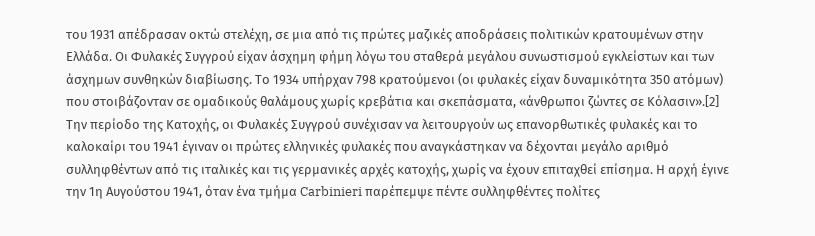του 1931 απέδρασαν οκτώ στελέχη, σε μια από τις πρώτες μαζικές αποδράσεις πολιτικών κρατουμένων στην Ελλάδα. Οι Φυλακές Συγγρού είχαν άσχημη φήμη λόγω του σταθερά μεγάλου συνωστισμού εγκλείστων και των άσχημων συνθηκών διαβίωσης. Το 1934 υπήρχαν 798 κρατούμενοι (οι φυλακές είχαν δυναμικότητα 350 ατόμων) που στοιβάζονταν σε ομαδικούς θαλάμους χωρίς κρεβάτια και σκεπάσματα, «άνθρωποι ζώντες σε Κόλασιν».[2]
Την περίοδο της Κατοχής, οι Φυλακές Συγγρού συνέχισαν να λειτουργούν ως επανορθωτικές φυλακές και το καλοκαίρι του 1941 έγιναν οι πρώτες ελληνικές φυλακές που αναγκάστηκαν να δέχονται μεγάλο αριθμό συλληφθέντων από τις ιταλικές και τις γερμανικές αρχές κατοχής, χωρίς να έχουν επιταχθεί επίσημα. Η αρχή έγινε την 1η Αυγούστου 1941, όταν ένα τμήμα Carbinieri παρέπεμψε πέντε συλληφθέντες πολίτες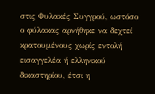στις Φυλακές Συγγρού, ωστόσο ο φύλακας αρνήθηκε να δεχτεί κρατουμένους χωρίς εντολή εισαγγελέα ή ελληνικού δικαστηρίου, έτσι η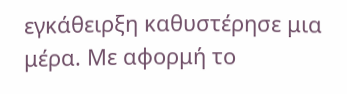εγκάθειρξη καθυστέρησε μια μέρα. Με αφορμή το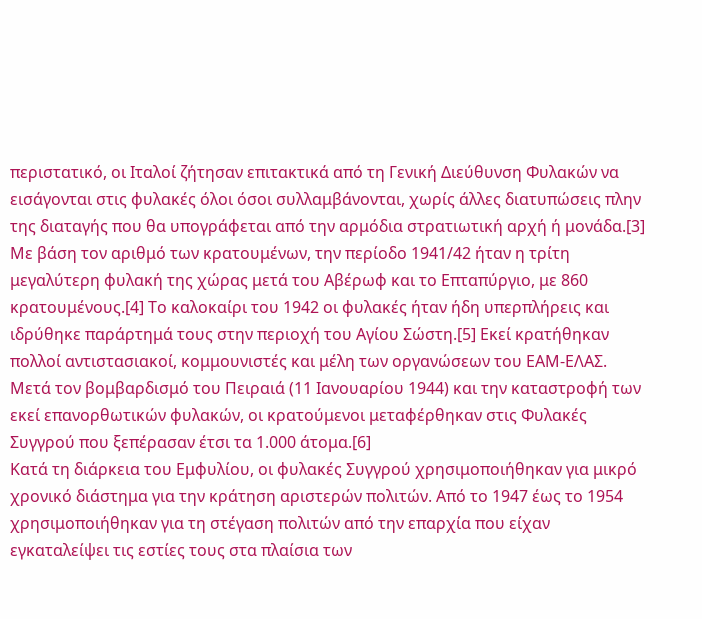περιστατικό, οι Ιταλοί ζήτησαν επιτακτικά από τη Γενική Διεύθυνση Φυλακών να εισάγονται στις φυλακές όλοι όσοι συλλαμβάνονται, χωρίς άλλες διατυπώσεις πλην της διαταγής που θα υπογράφεται από την αρμόδια στρατιωτική αρχή ή μονάδα.[3] Με βάση τον αριθμό των κρατουμένων, την περίοδο 1941/42 ήταν η τρίτη μεγαλύτερη φυλακή της χώρας μετά του Αβέρωφ και το Επταπύργιο, με 860 κρατουμένους.[4] Το καλοκαίρι του 1942 οι φυλακές ήταν ήδη υπερπλήρεις και ιδρύθηκε παράρτημά τους στην περιοχή του Αγίου Σώστη.[5] Εκεί κρατήθηκαν πολλοί αντιστασιακοί, κομμουνιστές και μέλη των οργανώσεων του ΕΑΜ-ΕΛΑΣ. Μετά τον βομβαρδισμό του Πειραιά (11 Ιανουαρίου 1944) και την καταστροφή των εκεί επανορθωτικών φυλακών, οι κρατούμενοι μεταφέρθηκαν στις Φυλακές Συγγρού που ξεπέρασαν έτσι τα 1.000 άτομα.[6]
Κατά τη διάρκεια του Εμφυλίου, οι φυλακές Συγγρού χρησιμοποιήθηκαν για μικρό χρονικό διάστημα για την κράτηση αριστερών πολιτών. Από το 1947 έως το 1954 χρησιμοποιήθηκαν για τη στέγαση πολιτών από την επαρχία που είχαν εγκαταλείψει τις εστίες τους στα πλαίσια των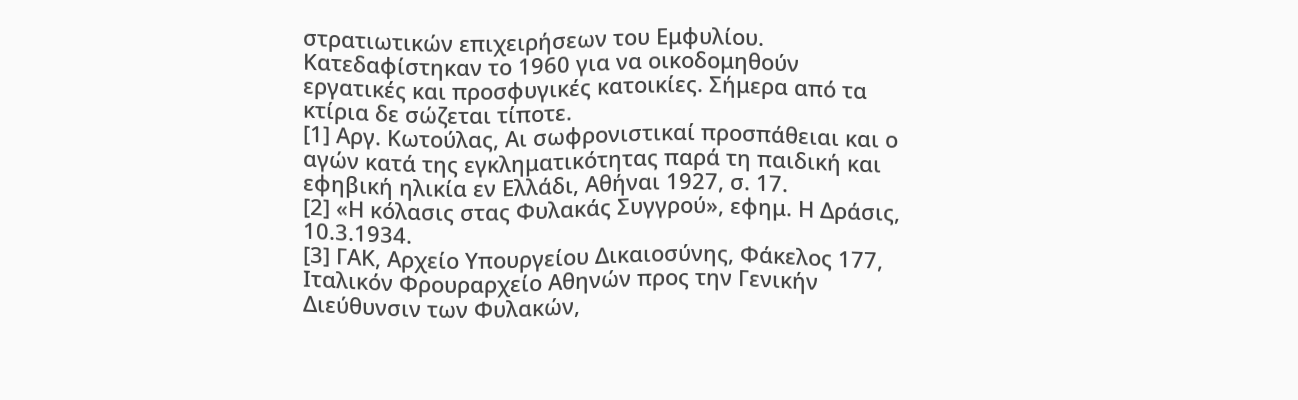στρατιωτικών επιχειρήσεων του Εμφυλίου. Κατεδαφίστηκαν το 1960 για να οικοδομηθούν εργατικές και προσφυγικές κατοικίες. Σήμερα από τα κτίρια δε σώζεται τίποτε.
[1] Αργ. Κωτούλας, Αι σωφρονιστικαί προσπάθειαι και ο αγών κατά της εγκληματικότητας παρά τη παιδική και εφηβική ηλικία εν Ελλάδι, Αθήναι 1927, σ. 17.
[2] «Η κόλασις στας Φυλακάς Συγγρού», εφημ. Η Δράσις, 10.3.1934.
[3] ΓΑΚ, Αρχείο Υπουργείου Δικαιοσύνης, Φάκελος 177, Ιταλικόν Φρουραρχείο Αθηνών προς την Γενικήν Διεύθυνσιν των Φυλακών,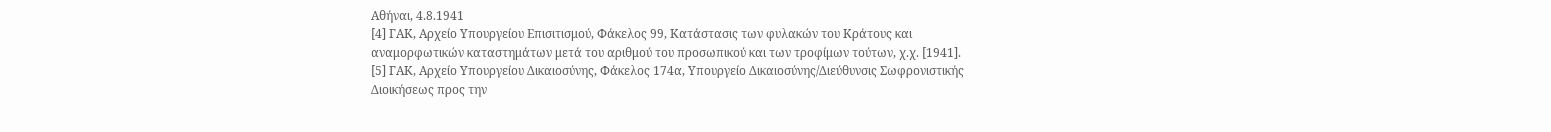Αθήναι, 4.8.1941
[4] ΓΑΚ, Αρχείο Υπουργείου Επισιτισμού, Φάκελος 99, Κατάστασις των φυλακών του Κράτους και αναμορφωτικών καταστημάτων μετά του αριθμού του προσωπικού και των τροφίμων τούτων, χ.χ. [1941].
[5] ΓΑΚ, Αρχείο Υπουργείου Δικαιοσύνης, Φάκελος 174α, Υπουργείο Δικαιοσύνης/Διεύθυνσις Σωφρονιστικής Διοικήσεως προς την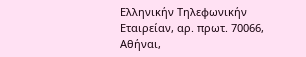Ελληνικήν Τηλεφωνικήν Εταιρείαν, αρ. πρωτ. 70066, Αθήναι,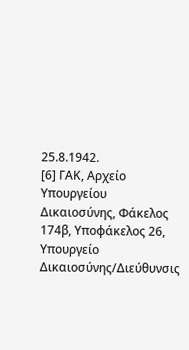25.8.1942.
[6] ΓΑΚ, Αρχείο Υπουργείου Δικαιοσύνης, Φάκελος 174β, Υποφάκελος 26, Υπουργείο Δικαιοσύνης/Διεύθυνσις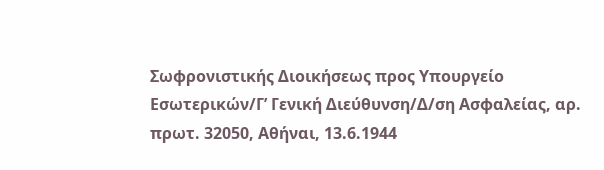Σωφρονιστικής Διοικήσεως προς Υπουργείο Εσωτερικών/Γ’ Γενική Διεύθυνση/Δ/ση Ασφαλείας, αρ. πρωτ. 32050, Αθήναι, 13.6.1944